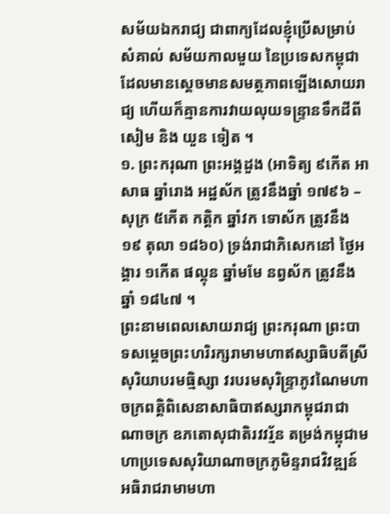សម័យឯករាជ្យ ជាពាក្យដែលខ្ញុំប្រើសម្រាប់សំគាល់ សម័យកាលមួយ នៃប្រទេសកម្ពុជា ដែលមានស្ដេចមានសមត្ថភាពឡើងសោយរាជ្យ ហើយក៏គ្មានការវាយលុយទន្ទ្រានទឹកដីពី សៀម និង យួន ទៀត ។
១. ព្រះករុណា ព្រះអង្គដួង (អាទិត្យ ៩កើត អាសាធ ឆ្នាំរោង អដ្ឋស័ក ត្រូវនឹងឆ្នាំ ១៧៩៦ – សុក្រ ៥កើត កត្តិក ឆ្នាំវក ទោស័ក ត្រូវនឹង ១៩ តុលា ១៨៦០) ទ្រង់រាជាភិសេកនៅ ថ្ងៃអង្គារ ១កើត ផល្គុន ឆ្នាំមមែ នព្វស័ក ត្រូវនឹងឆ្នាំ ១៨៤៧ ។
ព្រះនាមពេលសោយរាជ្យ ព្រះករុណា ព្រះបាទសម្ដេចព្រះហរិរក្សរាមាមហាឥស្សាធិបតីស្រីសុរិយាបរមធ្មិស្សា វរបរមសុរិន្ទ្រាភូវណៃមហាចក្រពត្តិពិសេនាសាធិបាឥស្សរាកម្ពុជរាជាណាចក្រ ឧភតោសុជាតិរវវរ្ម័ន តម្រង់កម្ពុជាមហាប្រទេសសុរិយាណាចក្រភូមិន្ទរាជវិវឌ្ឍន៍ អធិរាជរាមាមហា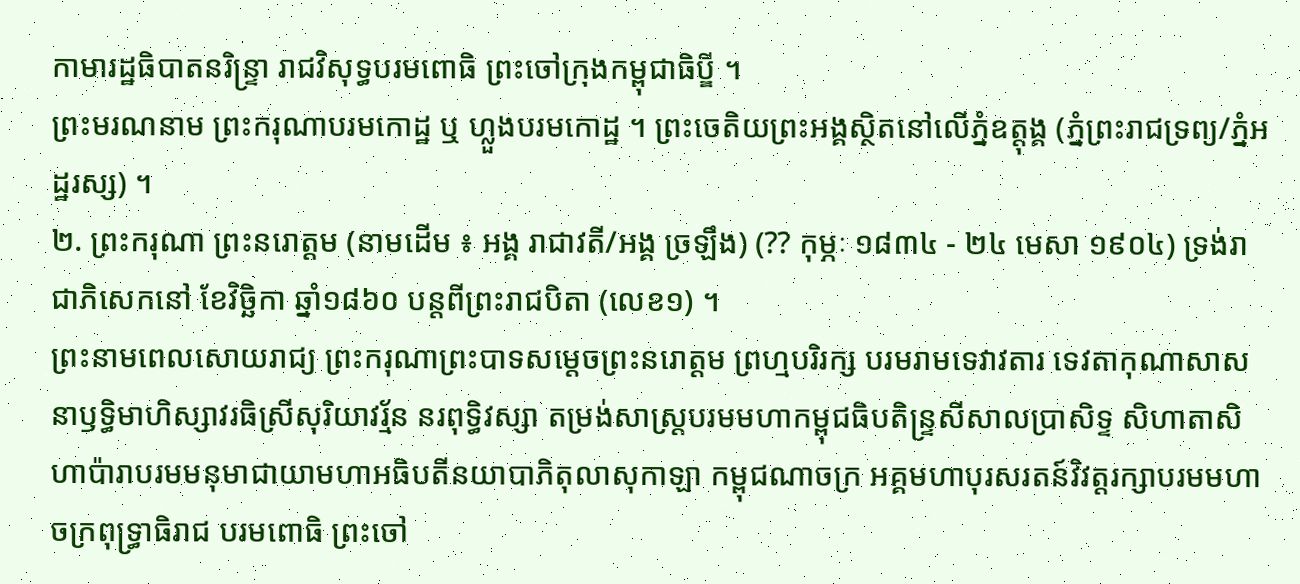កាមារដ្ឋធិបាតនរិន្ទ្រា រាជវិសុទ្ធបរមពោធិ ព្រះចៅក្រុងកម្ពុជាធិប្ឌី ។
ព្រះមរណនាម ព្រះករុណាបរមកោដ្ឋ ឬ ហ្លួងបរមកោដ្ឋ ។ ព្រះចេតិយព្រះអង្គស្ថិតនៅលើភ្នំឧត្តុង្គ (ភ្នំព្រះរាជទ្រព្យ/ភ្នំអដ្ឋរស្ស) ។
២. ព្រះករុណា ព្រះនរោត្ដម (នាមដើម ៖ អង្គ រាជាវតី/អង្គ ច្រឡឹង) (?? កុម្ភៈ ១៨៣៤ - ២៤ មេសា ១៩០៤) ទ្រង់រាជាភិសេកនៅ ខែវិច្ឆិកា ឆ្នាំ១៨៦០ បន្តពីព្រះរាជបិតា (លេខ១) ។
ព្រះនាមពេលសោយរាជ្យ ព្រះករុណាព្រះបាទសម្ដេចព្រះនរោត្ដម ព្រហ្មបរិរក្ស បរមរាមទេវាវតារ ទេវតាកុណាសាសនាឫទ្ធិមាហិស្សាវរធិស្រីសុរិយាវរ្ម័ន នរពុទ្ធិវស្សា តម្រង់សាស្ត្របរមមហាកម្ពុជធិបតិន្ទ្រសីសាលប្រាសិទ្ទ សិហាតាសិហាប៉ារាបរមមនុមាជាយាមហាអធិបតីនយាបាភិតុលាសុកាឡា កម្ពុជណាចក្រ អគ្គមហាបុរសរតន៍វិវត្តរក្សាបរមមហាចក្រពុទ្ធ្រាធិរាជ បរមពោធិ ព្រះចៅ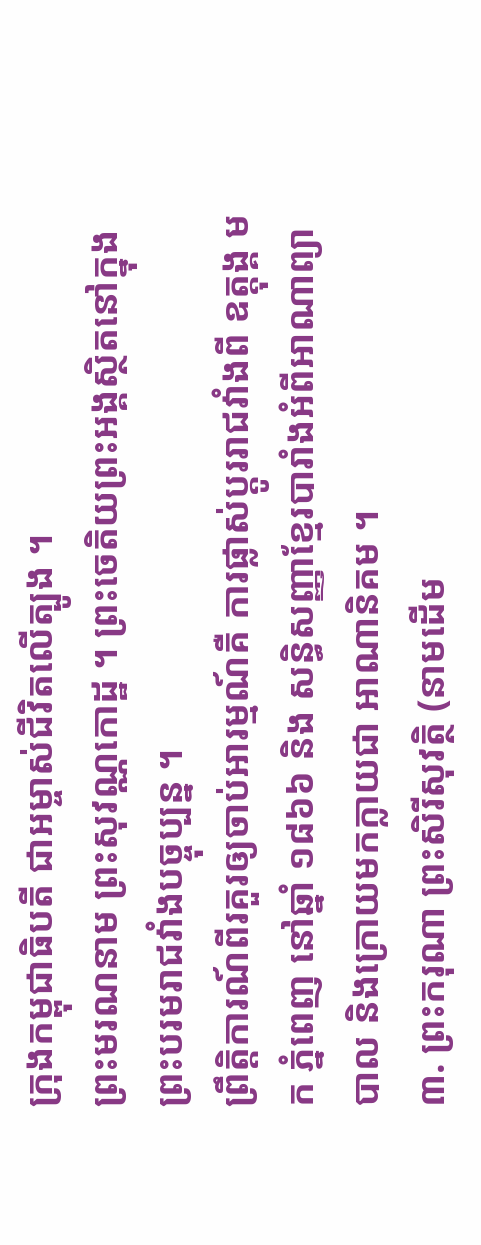ក្រុងកម្ពុជាធិបតី ជាអម្ចាស់ជីវិតលើត្បូង ។
ព្រះមរណនាម ព្រះសុវណ្ណកោដ្ឋ ។ ព្រះចេតិយព្រះអង្គស្ថិតនៅក្នុងព្រះបរមរាជវាំងបច្ចុប្បន្ន ។
ព្រឹត្តិការណ៍ពីរគួរឲ្យចាប់អារម្មណ៍គឺ ការផ្លាស់ប្ដូររាជវាំងពី ឧត្តុង្គ មក ភ្នំពេញ នៅឆ្នាំ ១៨៦៦ និង សន្ធិសញ្ញាខ្មែរបារាំងអំពីអាណាព្យាបាល និងក្រោយមកក្លាយជា អាណានិគម ។
៣. ព្រះករុណា ព្រះសិរីសុវត្ថិ (នាមដើម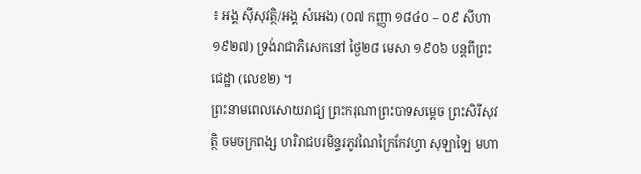៖ អង្គ ស៊ីសុវត្ថិ/អង្គ សំអេង) (០៧ កញ្ញា ១៨៤០ – ០៩ សីហា ១៩២៧) ទ្រង់រាជាភិសេកនៅ ថ្ងៃ២៨ មេសា ១៩០៦ បន្តពីព្រះជេដ្ឋា (លេខ២) ។
ព្រះនាមពេលសោយរាជ្យ ព្រះករុណាព្រះបាទសម្ដេច ព្រះសិរីសុវត្ថិ ចមចក្រពង្ស ហរិរាជបរមិន្ទរភូវណៃក្រៃកែវហ្វា សុឡាឡៃ មហា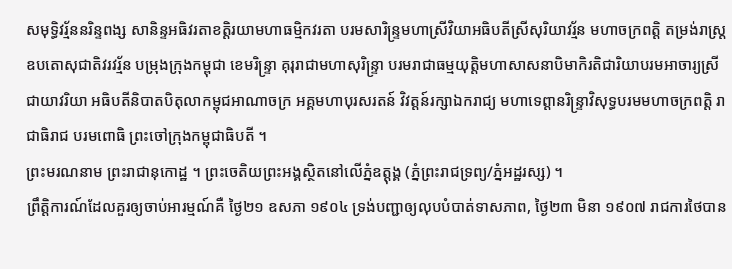សមុទ្ធិវរ្ម័ននរិន្ទពង្ស សានិន្ទអធិវរតាខត្តិរយាមហាធម្មិកវរតា បរមសារិន្ទ្រមហាស្រីវិយាអធិបតីស្រីសុរិយាវរ្ម័ន មហាចក្រពត្តិ តម្រង់រាស្ត្រ ឧបតោសុជាតិវរវរ្ម័ន បម្រុងក្រុងកម្ពុជា ខេមរិន្ទ្រា គុរុរាជាមហាសុរិន្ទ្រា បរមរាជាធម្មយុត្តិមហាសាសនាបិមាកិរតិជារិយាបរមអាចារ្យស្រីជាយាវរិយា អធិបតីនិបាតបិតុលាកម្ពុជអាណាចក្រ អគ្គមហាបុរសរតន៍ វិវត្តន៍រក្សាឯករាជ្យ មហាទេព្ដានរិន្ទ្រាវិសុទ្ធបរមមហាចក្រពត្តិ រាជាធិរាជ បរមពោធិ ព្រះចៅក្រុងកម្ពុជាធិបតី ។
ព្រះមរណនាម ព្រះរាជានុកោដ្ឋ ។ ព្រះចេតិយព្រះអង្គស្ថិតនៅលើភ្នំឧត្តុង្គ (ភ្នំព្រះរាជទ្រព្យ/ភ្នំអដ្ឋរស្ស) ។
ព្រឹត្តិការណ៍ដែលគួរឲ្យចាប់អារម្មណ៍គឺ ថ្ងៃ២១ ឧសភា ១៩០៤ ទ្រង់បញ្ជាឲ្យលុបបំបាត់ទាសភាព, ថ្ងៃ២៣ មិនា ១៩០៧ រាជការថៃបាន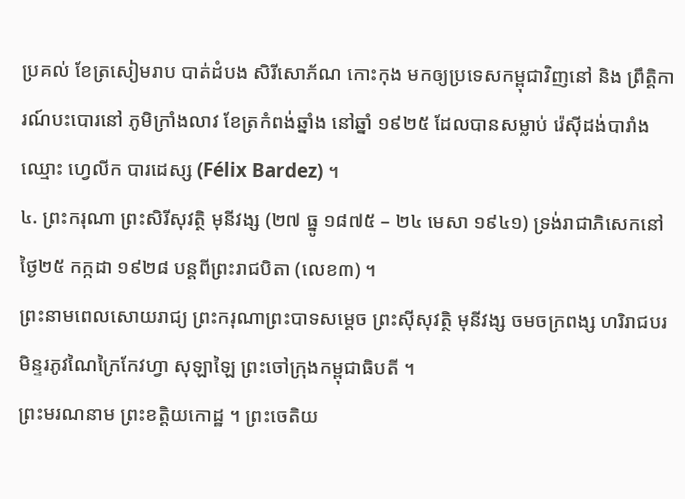ប្រគល់ ខែត្រសៀមរាប បាត់ដំបង សិរីសោភ័ណ កោះកុង មកឲ្យប្រទេសកម្ពុជាវិញនៅ និង ព្រឹត្តិការណ៍បះបោរនៅ ភូមិក្រាំងលាវ ខែត្រកំពង់ឆ្នាំង នៅឆ្នាំ ១៩២៥ ដែលបានសម្លាប់ រ៉េស៊ីដង់បារាំង ឈ្មោះ ហ្វេលីក បារដេស្ស (Félix Bardez) ។
៤. ព្រះករុណា ព្រះសិរីសុវត្ថិ មុនីវង្ស (២៧ ធ្នូ ១៨៧៥ – ២៤ មេសា ១៩៤១) ទ្រង់រាជាភិសេកនៅ ថ្ងៃ២៥ កក្កដា ១៩២៨ បន្តពីព្រះរាជបិតា (លេខ៣) ។
ព្រះនាមពេលសោយរាជ្យ ព្រះករុណាព្រះបាទសម្ដេច ព្រះស៊ីសុវត្ថិ មុនីវង្ស ចមចក្រពង្ស ហរិរាជបរមិន្ទរភូវណៃក្រៃកែវហ្វា សុឡាឡៃ ព្រះចៅក្រុងកម្ពុជាធិបតី ។
ព្រះមរណនាម ព្រះខត្តិយកោដ្ឋ ។ ព្រះចេតិយ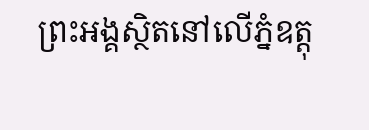ព្រះអង្គស្ថិតនៅលើភ្នំឧត្តុ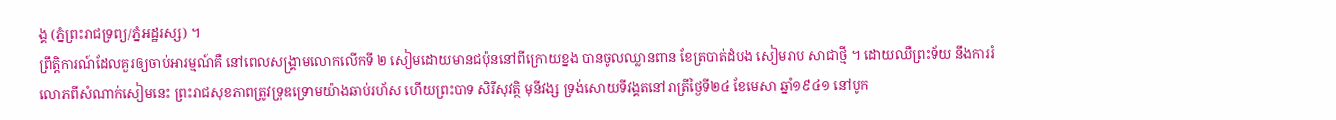ង្គ (ភ្នំព្រះរាជទ្រព្យ/ភ្នំអដ្ឋរស្ស) ។
ព្រឹត្តិការណ៍ដែលគួរឲ្យចាប់អារម្មណ៍គឺ នៅពេលសង្គ្រាមលោកលើកទី ២ សៀមដោយមានជប៉ុននៅពីក្រោយខ្នង បានចូលឈ្លានពាន ខែត្របាត់ដំបង សៀមរាប សាជាថ្មី ។ ដោយឈឺព្រះទ័យ នឹងការរំលោភពីសំណាក់សៀមនេះ ព្រះរាជសុខភាពត្រូវទ្រុឌទ្រោមយ៉ាងឆាប់រហ័ស ហើយព្រះបាទ សិរីសុវត្ថិ មុនីវង្ស ទ្រង់សោយទីវង្គតនៅរាត្រីថ្ងៃទី២៤ ខែមេសា ឆ្នាំ១៩៤១ នៅបូក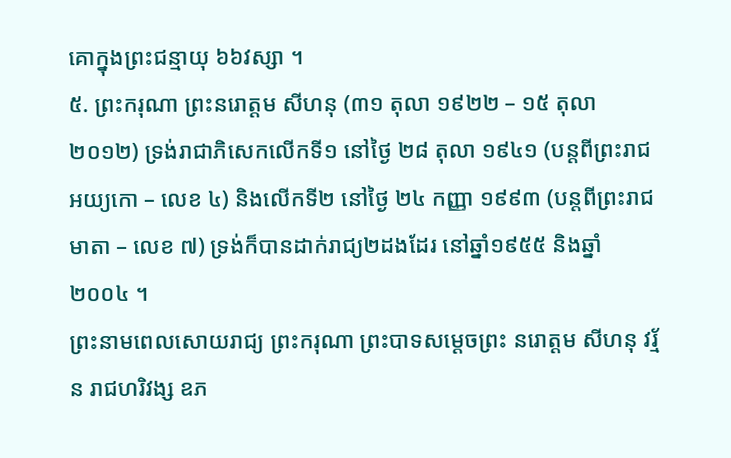គោក្នុងព្រះជន្មាយុ ៦៦វស្សា ។
៥. ព្រះករុណា ព្រះនរោត្ដម សីហនុ (៣១ តុលា ១៩២២ – ១៥ តុលា ២០១២) ទ្រង់រាជាភិសេកលើកទី១ នៅថ្ងៃ ២៨ តុលា ១៩៤១ (បន្តពីព្រះរាជអយ្យកោ – លេខ ៤) និងលើកទី២ នៅថ្ងៃ ២៤ កញ្ញា ១៩៩៣ (បន្តពីព្រះរាជមាតា – លេខ ៧) ទ្រង់ក៏បានដាក់រាជ្យ២ដងដែរ នៅឆ្នាំ១៩៥៥ និងឆ្នាំ២០០៤ ។
ព្រះនាមពេលសោយរាជ្យ ព្រះករុណា ព្រះបាទសម្ដេចព្រះ នរោត្ដម សីហនុ វរ្ម័ន រាជហរិវង្ស ឧភ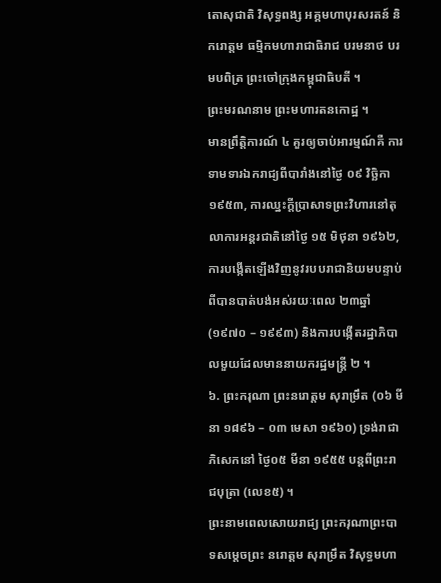តោសុជាតិ វិសុទ្ធពង្ស អគ្គមហាបុរសរតន៍ និករោត្ដម ធម្មិកមហារាជាធិរាជ បរមនាថ បរមបពិត្រ ព្រះចៅក្រុងកម្ពុជាធិបតី ។
ព្រះមរណនាម ព្រះមហារតនកោដ្ឋ ។
មានព្រឹត្តិការណ៍ ៤ គួរឲ្យចាប់អារម្មណ៍គឺ ការទាមទារឯករាជ្យពីបារាំងនៅថ្ងៃ ០៩ វិច្ឆិកា ១៩៥៣, ការឈ្នះក្ដីប្រាសាទព្រះវិហារនៅតុលាការអន្តរជាតិនៅថ្ងៃ ១៥ មិថុនា ១៩៦២, ការបង្កើតឡើងវិញនូវរបបរាជានិយមបន្ទាប់ពីបានបាត់បង់អស់រយៈពេល ២៣ឆ្នាំ (១៩៧០ – ១៩៩៣) និងការបង្កើតរដ្ឋាភិបាលមួយដែលមាននាយករដ្ឋមន្ត្រី ២ ។
៦. ព្រះករុណា ព្រះនរោត្ដម សុរាម្រឹត (០៦ មីនា ១៨៩៦ – ០៣ មេសា ១៩៦០) ទ្រង់រាជាភិសេកនៅ ថ្ងៃ០៥ មីនា ១៩៥៥ បន្តពីព្រះរាជបុត្រា (លេខ៥) ។
ព្រះនាមពេលសោយរាជ្យ ព្រះករុណាព្រះបាទសម្ដេចព្រះ នរោត្ដម សុរាម្រឹត វិសុទ្ធមហា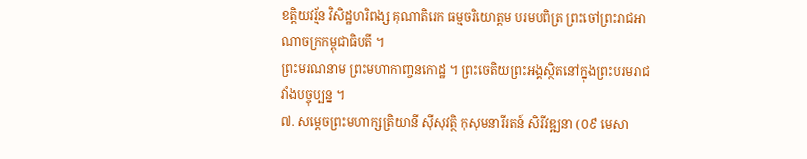ខត្តិយវរ្ម័ន វិសិដ្ឋហរិពង្ស គុណាតិរេក ធម្មចរិយោត្ដម បរមបពិត្រ ព្រះចៅព្រះរាជអាណាចក្រកម្ពុជាធិបតី ។
ព្រះមរណនាម ព្រះមហាកាញ្ចនកោដ្ឋ ។ ព្រះចេតិយព្រះអង្គស្ថិតនៅក្នុងព្រះបរមរាជវាំងបច្ចុប្បន្ន ។
៧. សម្ដេចព្រះមហាក្សត្រិយានី ស៊ីសុវត្ថិ កុសុមនារីរតន៍ សិរីវឌ្ឍនា (០៩ មេសា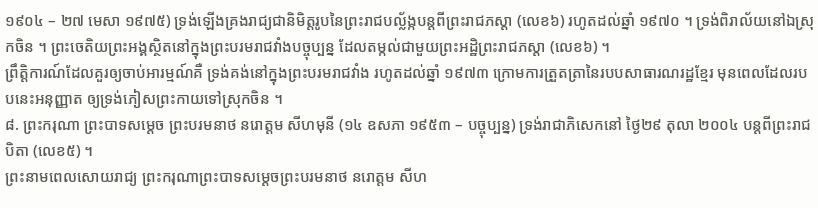១៩០៤ – ២៧ មេសា ១៩៧៥) ទ្រង់ឡើងគ្រងរាជ្យជានិមិត្តរូបនៃព្រះរាជបល្ល័ង្កបន្តពីព្រះរាជភស្ដា (លេខ៦) រហូតដល់ឆ្នាំ ១៩៧០ ។ ទ្រង់ពិរាល័យនៅឯស្រុកចិន ។ ព្រះចេតិយព្រះអង្គស្ថិតនៅក្នុងព្រះបរមរាជវាំងបច្ចុប្បន្ន ដែលតម្កល់ជាមួយព្រះអដ្ឋិព្រះរាជភស្ដា (លេខ៦) ។
ព្រឹត្តិការណ៍ដែលគួរឲ្យចាប់អារម្មណ៍គឺ ទ្រង់គង់នៅក្នុងព្រះបរមរាជវាំង រហូតដល់ឆ្នាំ ១៩៧៣ ក្រោមការត្រួតត្រានៃរបបសាធារណរដ្ឋខ្មែរ មុនពេលដែលរបបនេះអនុញ្ញាត ឲ្យទ្រង់ភៀសព្រះកាយទៅស្រុកចិន ។
៨. ព្រះករុណា ព្រះបាទសម្ដេច ព្រះបរមនាថ នរោត្ដម សីហមុនី (១៤ ឧសភា ១៩៥៣ – បច្ចុប្បន្ន) ទ្រង់រាជាភិសេកនៅ ថ្ងៃ២៩ តុលា ២០០៤ បន្តពីព្រះរាជបិតា (លេខ៥) ។
ព្រះនាមពេលសោយរាជ្យ ព្រះករុណាព្រះបាទសម្តេចព្រះបរមនាថ នរោត្តម សីហ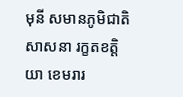មុនី សមានភូមិជាតិសាសនា រក្ខតខត្តិយា ខេមរារ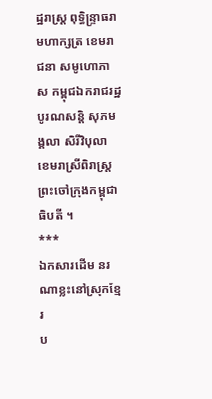ដ្ឋរាស្ត្រ ពុទ្ធិន្ទ្រាធរាមហាក្សត្រ ខេមរាជនា សមូហោភាស កម្ពុជឯករាជរដ្ឋបូរណសន្តិ សុភមង្គលា សិរីវិបុលា ខេមរាស្រីពិរាស្ត្រ ព្រះចៅក្រុងកម្ពុជាធិបតី ។
***
ឯកសារដើម នរណាខ្លះនៅស្រុកខ្មែរ
ប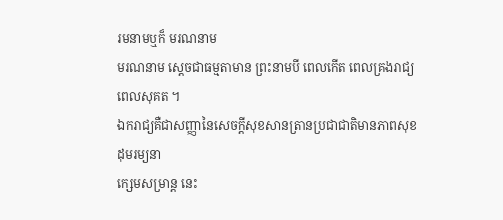រមនាមឬក៏ មរណនាម
មរណនាម ស្ដេចជាធម្មតាមាន ព្រះនាមបី ពេលកើត ពេលគ្រងរាជ្យ ពេលសុគត ។
ឯករាជ្យគឺជាសញ្ញានៃសេចក្តីសុខសានត្រានប្រជាជាតិមានភាពសុខដុមរម្យនា
ក្សេមសម្រាន្ត នេះ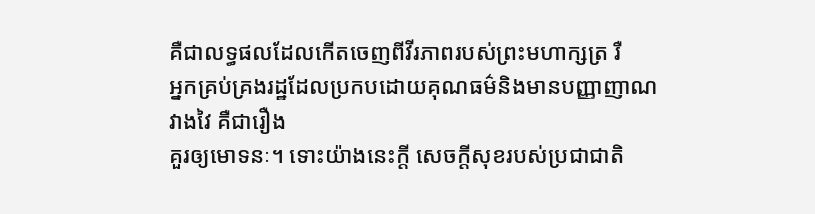គឺជាលទ្ធផលដែលកើតចេញពីវីរភាពរបស់ព្រះមហាក្សត្រ រឺ
អ្នកគ្រប់គ្រងរដ្ឋដែលប្រកបដោយគុណធម៌និងមានបញ្ញាញាណវាងវៃ គឺជារឿង
គួរឲ្យមោទនៈ។ ទោះយ៉ាងនេះក្តី សេចក្តីសុខរបស់ប្រជាជាតិ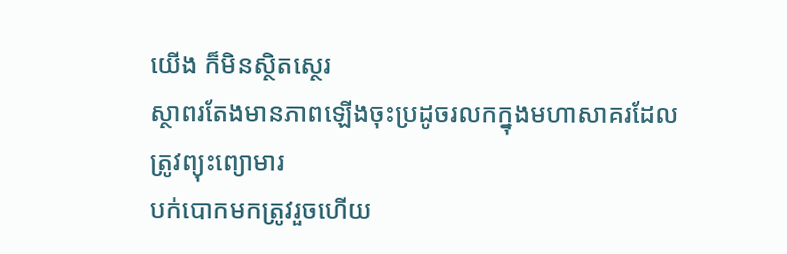យើង ក៏មិនស្ថិតស្ថេរ
ស្ថាពរតែងមានភាពឡើងចុះប្រដូចរលកក្នុងមហាសាគរដែលត្រូវព្យុះព្យោមារ
បក់បោកមកត្រូវរួចហើយ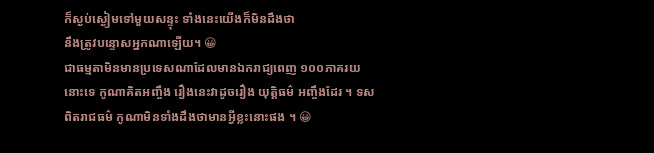ក៏ស្ងប់ស្ងៀមទៅមួយសន្ទុះ ទាំងនេះយើងក៏មិនដឹងថា
នឹងត្រូវបន្ទោសអ្នកណាឡើយ។ 😀
ជាធម្មតាមិនមានប្រទេសណាដែលមានឯករាជ្យពេញ ១០០ភាគរយនោះទេ កូណាគិតអញ្ចឹង រឿងនេះវាដូចរឿង យុត្តិធម៌ អញ្ចឹងដែរ ។ ទសពិតរាជធម៌ កូណាមិនទាំងដឹងថាមានអ្វីខ្លះនោះផង ។ 😀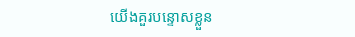យើងគួរបន្ទោសខ្លួន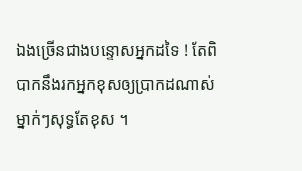ឯងច្រើនជាងបន្ទោសអ្នកដទៃ ! តែពិបាកនឹងរកអ្នកខុសឲ្យប្រាកដណាស់ ម្នាក់ៗសុទ្ធតែខុស ។